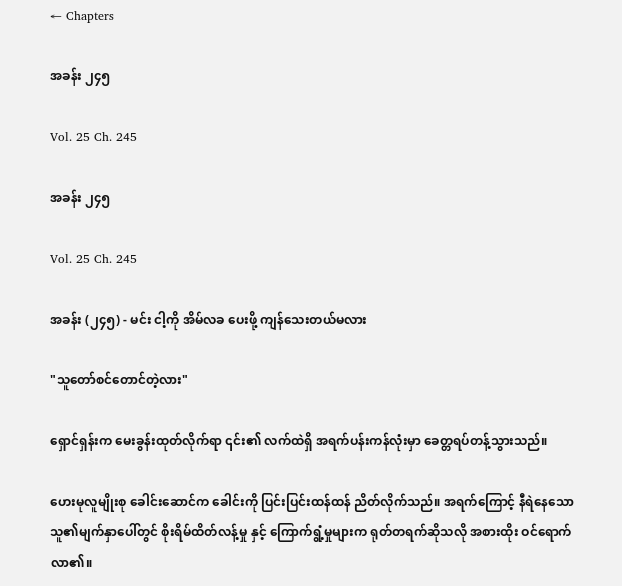← Chapters

အခန်း ၂၄၅

Vol. 25 Ch. 245

အခန်း ၂၄၅

Vol. 25 Ch. 245

အခန်း (၂၄၅) - မင်း ငါ့ကို အိမ်လခ ပေးဖို့ ကျန်သေးတယ်မလား

"သူတော်စင်တောင်တဲ့လား"

ရှောင်ရှန်းက မေးခွန်းထုတ်လိုက်ရာ ၎င်း၏ လက်ထဲရှိ အရက်ပန်းကန်လုံးမှာ ခေတ္တရပ်တန့်သွားသည်။

ဟေးမုလူမျိုးစု ခေါင်းဆောင်က ခေါင်းကို ပြင်းပြင်းထန်ထန် ညိတ်လိုက်သည်။ အရက်ကြောင့် နီရဲနေသော သူ၏မျက်နှာပေါ်တွင် စိုးရိမ်ထိတ်လန့်မှု နှင့် ကြောက်ရွံ့မှုများက ရုတ်တရက်ဆိုသလို အစားထိုး ဝင်ရောက်လာ၏။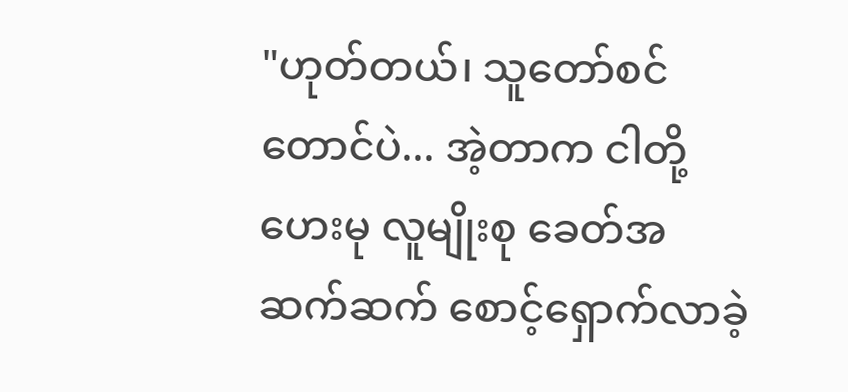"ဟုတ်တယ်၊ သူတော်စင်တောင်ပဲ... အဲ့တာက ငါတို့ ဟေးမု လူမျိုးစု ခေတ်အဆက်ဆက် စောင့်ရှောက်လာခဲ့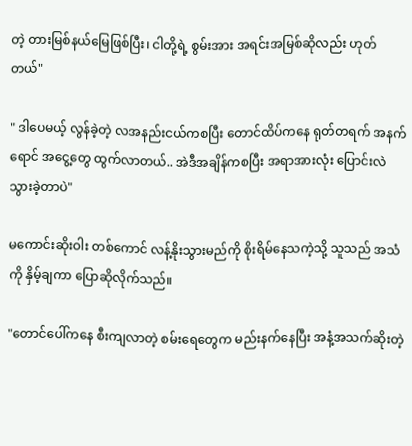တဲ့ တားမြစ်နယ်မြေဖြစ်ပြီး၊ ငါတို့ရဲ့ စွမ်းအား အရင်းအမြစ်ဆိုလည်း ဟုတ်တယ်"

" ဒါပေမယ့် လွန်ခဲ့တဲ့ လအနည်းငယ်ကစပြီး တောင်ထိပ်ကနေ ရုတ်တရက် အနက်ရောင် အငွေ့တွေ ထွက်လာတယ်.. အဲဒီအချိန်ကစပြီး အရာအားလုံး ပြောင်းလဲသွားခဲ့တာပဲ"

မကောင်းဆိုးဝါး တစ်ကောင် လန့်နိုးသွားမည်ကို စိုးရိမ်နေသကဲ့သို့ သူသည် အသံကို နှိမ့်ချကာ ပြောဆိုလိုက်သည်။

"တောင်ပေါ်ကနေ စီးကျလာတဲ့ စမ်းရေတွေက မည်းနက်နေပြီး အနံ့အသက်ဆိုးတဲ့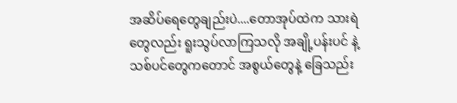အဆိပ်ရေတွေချည်းပဲ....တောအုပ်ထဲက သားရဲတွေလည်း ရူးသွပ်လာကြသလို အချို့ပန်းပင် နဲ့ သစ်ပင်တွေကတောင် အစွယ်တွေနဲ့ ခြေသည်း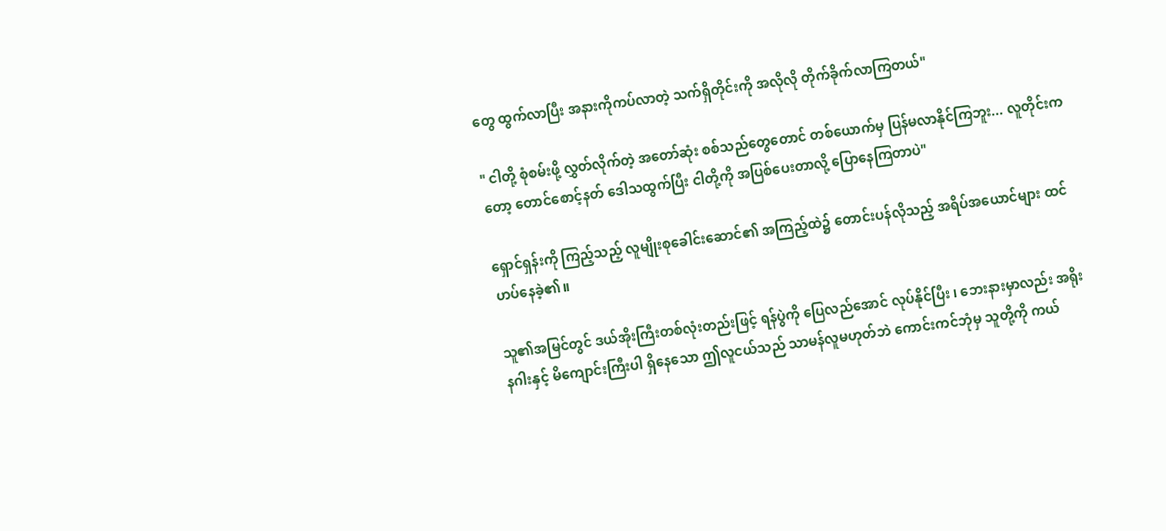တွေ ထွက်လာပြီး အနားကိုကပ်လာတဲ့ သက်ရှိတိုင်းကို အလိုလို တိုက်ခိုက်လာကြတယ်"

" ငါတို့ စုံစမ်းဖို့ လွှတ်လိုက်တဲ့ အတော်ဆုံး စစ်သည်တွေတောင် တစ်ယောက်မှ ပြန်မလာနိုင်ကြဘူး... လူတိုင်းကတော့ တောင်စောင့်နတ် ဒေါသထွက်ပြီး ငါတို့ကို အပြစ်ပေးတာလို့ ပြောနေကြတာပဲ"

ရှောင်ရှန်းကို ကြည့်သည့် လူမျိုးစုခေါင်းဆောင်၏ အကြည့်ထဲ၌ တောင်းပန်လိုသည့် အရိပ်အယောင်များ ထင်ဟပ်နေခဲ့၏။

သူ၏အမြင်တွင် ဒယ်အိုးကြီးတစ်လုံးတည်းဖြင့် ရန်ပွဲကို ပြေလည်အောင် လုပ်နိုင်ပြီး ၊ ဘေးနားမှာလည်း အရိုးနဂါးနှင့် မိကျောင်းကြီးပါ ရှိနေသော ဤလူငယ်သည် သာမန်လူမဟုတ်ဘဲ ကောင်းကင်ဘုံမှ သူတို့ကို ကယ်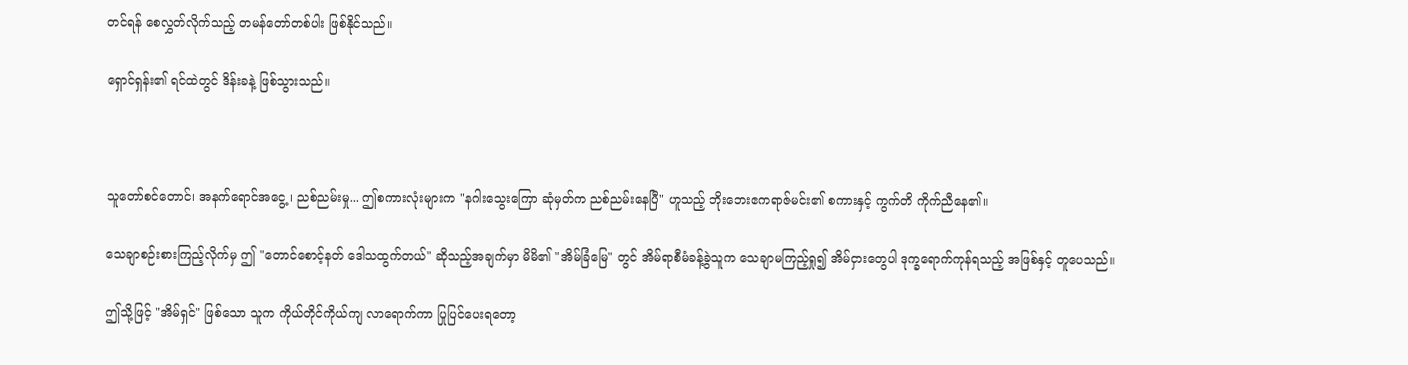တင်ရန် စေလွှတ်လိုက်သည့် တမန်တော်တစ်ပါး ဖြစ်နိုင်သည်။

ရှောင်ရှန်း၏ ရင်ထဲတွင် ဒိန်းခနဲ့ ဖြစ်သွားသည်။



သူတော်စင်တောင်၊ အနက်ရောင်အငွေ့ ၊ ညစ်ညမ်းမှု... ဤစကားလုံးများက "နဂါးသွေးကြော ဆုံမှတ်က ညစ်ညမ်းနေပြီ" ဟူသည့် ဘိုးဘေးဧကရာဇ်မင်း၏ စကားနှင့် ကွက်တိ ကိုက်ညီနေ၏။

သေချာစဉ်းစားကြည့်လိုက်မှ ဤ "တောင်စောင့်နတ် ဒေါသထွက်တယ်" ဆိုသည့်အချက်မှာ မိမိ၏ "အိမ်ခြံမြေ" တွင် အိမ်ရာစီမံခန့်ခွဲသူက သေချာမကြည့်ရှု၍ အိမ်ငှားတွေပါ ဒုက္ခရောက်ကုန်ရသည့် အဖြစ်နှင့် တူပေသည်။

ဤသို့ဖြင့် "အိမ်ရှင်" ဖြစ်သော သူက ကိုယ်တိုင်ကိုယ်ကျ လာရောက်ကာ ပြုပြင်ပေးရတော့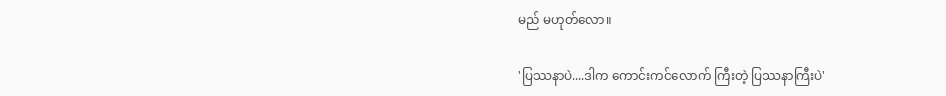မည် မဟုတ်လော။

'ပြဿနာပဲ....ဒါက ကောင်းကင်လောက် ကြီးတဲ့ ပြဿနာကြီးပဲ'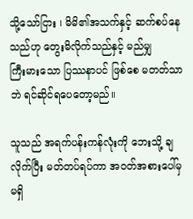သို့သော်ငြား ၊ မိမိ၏အသက်နှင့် ဆက်စပ်နေသည်ဟု တွေးမိလိုက်သည်နှင့် မည်မျှ ကြီး‌မားသော ပြဿနာပင် ဖြစ်စေ မတတ်သာဘဲ ရင်ဆိုင်ရပေတော့မည်။

သူသည် အရက်ပန်းကန်လုံးကို ဘေးသို့ ချလိုက်ပြီး မတ်တပ်ရပ်ကာ အဝတ်အစားပေါ်မှ မရှိ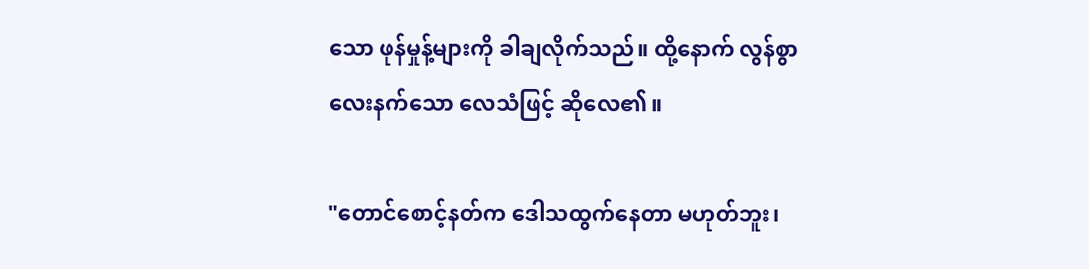သော ဖုန်မှုန့်များကို ခါချလိုက်သည်။ ထို့နောက် လွန်စွာ လေးနက်သော လေသံဖြင့် ဆိုလေ၏။

"တောင်စောင့်နတ်က ဒေါသထွက်နေတာ မဟုတ်ဘူး၊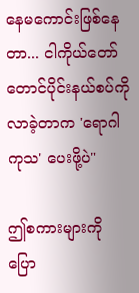နေမကောင်းဖြစ်နေတာ... ငါကိုယ်တော် တောင်ပိုင်းနယ်စပ်ကို လာခဲ့တာက 'ရောဂါကုသ' ပေးဖို့ပဲ"

ဤစကားများကို ပြော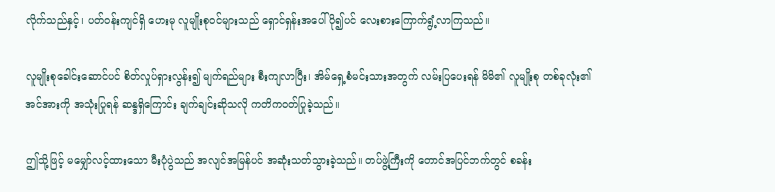လိုက်သည်နှင့်၊ ပတ်ဝန်းကျင်ရှိ ဟေးမု လူမျိုးစုဝင်များသည် ရှောင်ရှန်းအပေါ် ပို၍ပင် လေးစားကြောက်ရွံ့လာကြသည်။

လူမျိုးစုခေါင်းဆောင်ပင် စိတ်လှုပ်ရှားလွန်း၍ မျက်ရည်များ စီးကျလာပြီး၊ အိမ်ရှေ့စံမင်းသားအတွက် လမ်းပြပေးရန် မိမိ၏ လူမျိုးစု တစ်ခုလုံး၏ အင်အားကို အသုံးပြုရန် ဆန္ဒရှိကြောင်း ချက်ချင်းဆိုသလို ကတိကဝတ်ပြုခဲ့သည်။

ဤသို့ဖြင့် မမျှော်လင့်ထားသော မီးပုံပွဲသည် အလျင်အမြန်ပင် အဆုံးသတ်သွားခဲ့သည်။ တပ်ဖွဲ့ကြီးကို တောင်အပြင်ဘက်တွင် စခန်း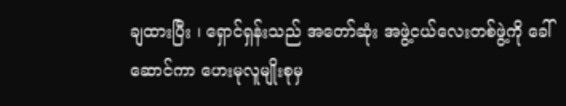ချထားပြီး ၊ ရှောင်ရှန်းသည် အတော်ဆုံး အဖွဲ့ငယ်လေးတစ်ဖွဲ့ကို ခေါ်ဆောင်ကာ ဟေးမုလူမျိုးစုမှ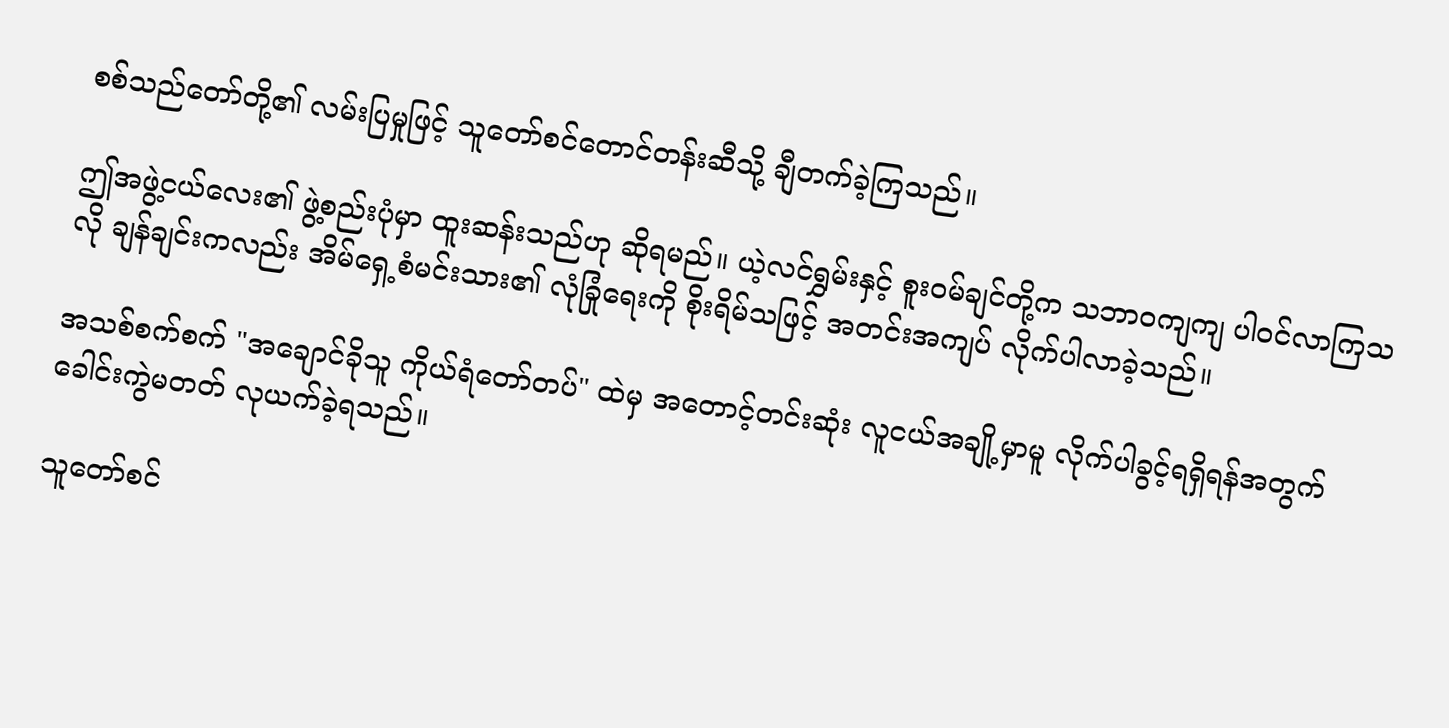စစ်သည်တော်တို့၏ လမ်းပြမှုဖြင့် သူတော်စင်တောင်တန်းဆီသို့ ချီတက်ခဲ့ကြသည်။

ဤအဖွဲ့ငယ်လေး၏ ဖွဲ့စည်းပုံမှာ ထူးဆန်းသည်ဟု ဆိုရမည်။ ယဲ့လင်ရွှမ်းနှင့် စူးဝမ်ချင်တို့က သဘာဝကျကျ ပါဝင်လာကြသလို ချန်ချင်းကလည်း အိမ်ရှေ့စံမင်းသား၏ လုံခြုံရေးကို စိုးရိမ်သဖြင့် အတင်းအကျပ် လိုက်ပါလာခဲ့သည်။

အသစ်စက်စက် "အချောင်ခိုသူ ကိုယ်ရံတော်တပ်" ထဲမှ အတောင့်တင်းဆုံး လူငယ်အချို့မှာမူ လိုက်ပါခွင့်ရရှိရန်အတွက် ခေါင်းကွဲမတတ် လုယက်ခဲ့ရသည်။

သူတော်စင်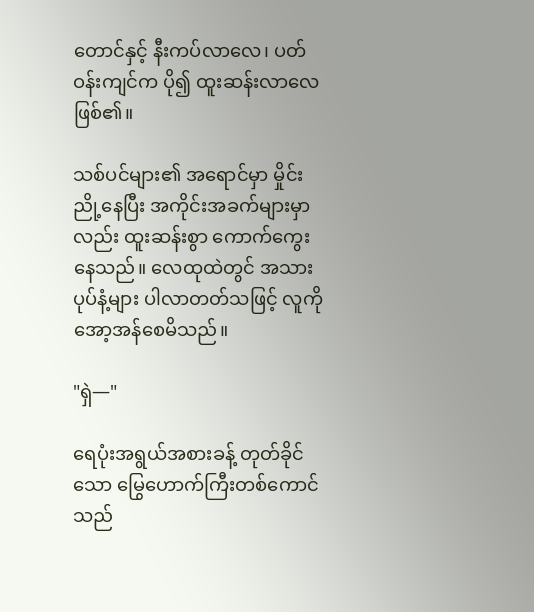တောင်နှင့် နီးကပ်လာလေ၊ ပတ်ဝန်းကျင်က ပို၍ ထူးဆန်းလာလေ ဖြစ်၏။

သစ်ပင်များ၏ အရောင်မှာ မှိုင်းညို့နေပြီး အကိုင်းအခက်များမှာလည်း ထူးဆန်းစွာ ကောက်ကွေးနေသည်။ လေထုထဲတွင် အသားပုပ်နံ့များ ပါလာတတ်သဖြင့် လူကို အော့အန်စေမိသည်။

"ရှဲ—"

ရေပုံးအရွယ်အစားခန့် တုတ်ခိုင်သော မြွေဟောက်ကြီးတစ်ကောင်သည်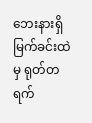ဘေးနားရှိ မြက်ခင်းထဲမှ ရုတ်တရက်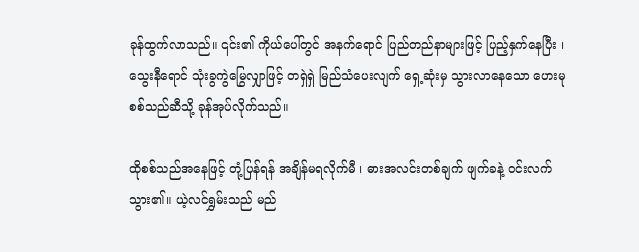ခုန်ထွက်လာသည်။ ၎င်း၏ ကိုယ်ပေါ်တွင် အနက်ရောင် ပြည်တည်နာများဖြင့် ပြည့်နှက်နေပြီး ၊ သွေးနီရောင် သုံးခွကွဲမြွေလျှာဖြင့် တရှဲရှဲ မြည်သံပေးလျက် ရှေ့ဆုံးမှ သွားလာနေသော ဟေးမုစစ်သည်ဆီသို့ ခုန်အုပ်လိုက်သည်။

ထိုစစ်သည်အနေဖြင့် တုံ့ပြန်ရန် အချိန်မရလိုက်မီ ၊ ဓားအလင်းတစ်ချက် ဖျက်ခနဲ့ ဝင်းလက်သွား၏။ ယဲ့လင်ရွှမ်းသည် မည်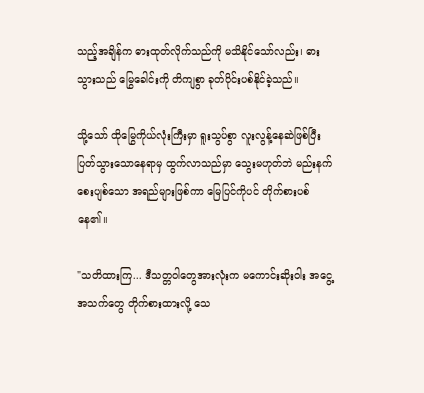သည့်အချိန်က ဓားထုတ်လိုက်သည်ကို မသိနိုင်သော်လည်း၊ ဓားသွားသည် မြွေခေါင်းကို တိကျစွာ ခုတ်ပိုင်းပစ်နိုင်ခဲ့သည်။

သို့သော် ထိုမြွေကိုယ်လုံးကြီးမှာ ရူးသွပ်စွာ လူးလွန့်နေဆဲဖြစ်ပြီး ပြတ်သွားသောနေရာမှ ထွက်လာသည်မှာ သွေးမဟုတ်ဘဲ မည်းနက်စေးပျစ်သော အရည်များဖြစ်ကာ မြေပြင်ကိုပင် တိုက်စားပစ်နေ၏။

"သတိထားကြ... ဒီသတ္တဝါတွေအားလုံးက မကောင်းဆိုးဝါး အငွေ့အသက်တွေ တိုက်စားထားလို့ သေ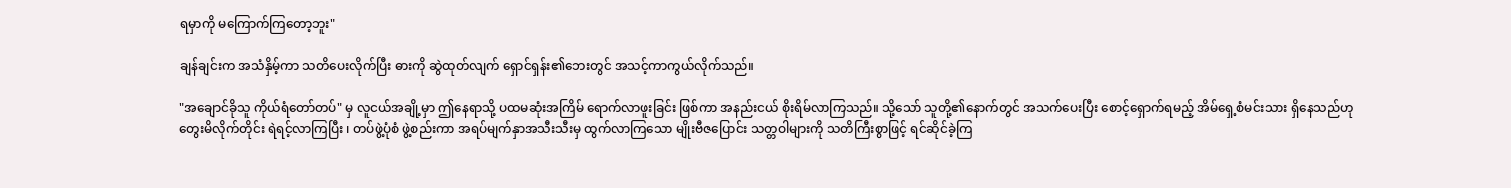ရမှာကို မကြောက်ကြတော့ဘူး"

ချန်ချင်းက အသံနှိမ့်ကာ သတိပေးလိုက်ပြီး ဓားကို ဆွဲထုတ်လျက် ရှောင်ရှန်း၏ဘေးတွင် အသင့်ကာကွယ်လိုက်သည်။

"အချောင်ခိုသူ ကိုယ်ရံတော်တပ်" မှ လူငယ်အချို့မှာ ဤနေရာသို့ ပထမဆုံးအကြိမ် ရောက်လာဖူးခြင်း ဖြစ်ကာ အနည်းငယ် စိုးရိမ်လာကြသည်။ သို့သော် သူတို့၏နောက်တွင် အသက်ပေးပြီး စောင့်ရှောက်ရမည့် အိမ်ရှေ့စံမင်းသား ရှိနေသည်ဟု တွေးမိလိုက်တိုင်း ရဲရင့်လာကြပြီး ၊ တပ်ဖွဲ့ပုံစံ ဖွဲ့စည်းကာ အရပ်မျက်နှာအသီးသီးမှ ထွက်လာကြသော မျိုးဗီဇပြောင်း သတ္တဝါများကို သတိကြီးစွာဖြင့် ရင်ဆိုင်ခဲ့ကြ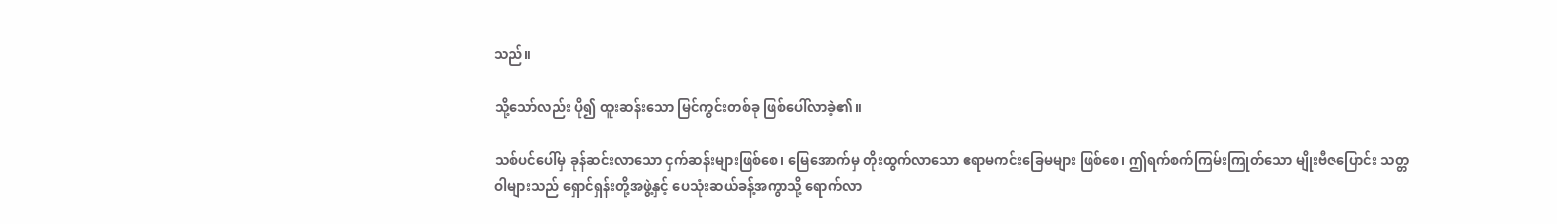သည်။

သို့သော်လည်း ပို၍ ထူးဆန်းသော မြင်ကွင်းတစ်ခု ဖြစ်ပေါ်လာခဲ့၏။

သစ်ပင်ပေါ်မှ ခုန်ဆင်းလာသော ငှက်ဆန်းများဖြစ်စေ၊ မြေအောက်မှ တိုးထွက်လာသော ဧရာမကင်းခြေမများ ဖြစ်စေ၊ ဤရက်စက်ကြမ်းကြုတ်သော မျိုးဗီဇပြောင်း သတ္တဝါများသည် ရှောင်ရှန်းတို့အဖွဲ့နှင့် ပေသုံးဆယ်ခန့်အကွာသို့ ရောက်လာ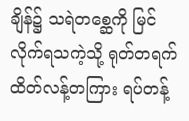ချိန်၌ သရဲတစ္ဆေကို မြင်လိုက်ရသကဲ့သို့ ရုတ်တရက် ထိတ်လန့်တကြား ရပ်တန့်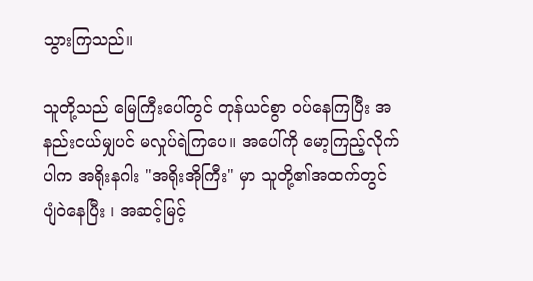သွားကြသည်။

သူတို့သည် မြေကြီးပေါ်တွင် တုန်ယင်စွာ ဝပ်နေကြပြီး အနည်းငယ်မျှပင် မလှုပ်ရဲကြပေ။ အပေါ်ကို မော့ကြည့်လိုက်ပါက အရိုးနဂါး "အရိုးအိုကြီး" မှာ သူတို့၏အထက်တွင် ပျံဝဲနေပြီး ၊ အဆင့်မြင့်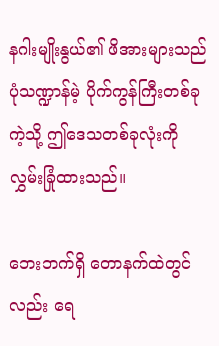နဂါးမျိုးနွယ်၏ ဖိအားများသည် ပုံသဏ္ဍာန်မဲ့ ပိုက်ကွန်ကြီးတစ်ခုကဲ့သို့ ဤဒေသတစ်ခုလုံးကို လွှမ်းခြုံထားသည်။

ဘေးဘက်ရှိ တောနက်ထဲတွင်လည်း ရေ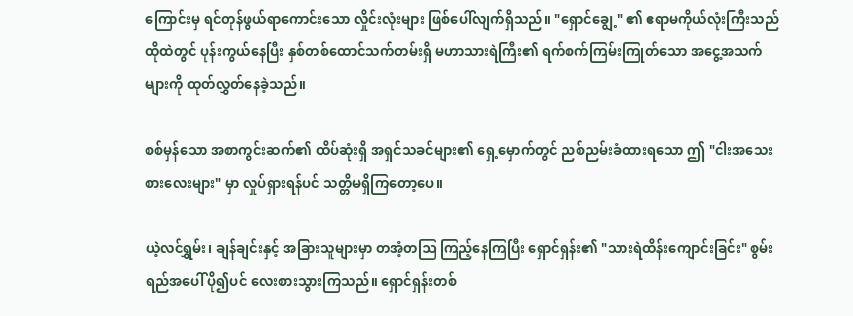ကြောင်းမှ ရင်တုန်ဖွယ်ရာကောင်းသော လှိုင်းလုံးများ ဖြစ်ပေါ်လျက်ရှိသည်။ "ရှောင်ချွေ့" ၏ ဧရာမကိုယ်လုံးကြီးသည် ထိုထဲတွင် ပုန်းကွယ်နေပြီး နှစ်တစ်ထောင်သက်တမ်းရှိ မဟာသားရဲကြီး၏ ရက်စက်ကြမ်းကြုတ်သော အငွေ့အသက်များကို ထုတ်လွှတ်နေခဲ့သည်။

စစ်မှန်သော အစာကွင်းဆက်၏ ထိပ်ဆုံးရှိ အရှင်သခင်များ၏ ရှေ့မှောက်တွင် ညစ်ညမ်းခံထားရသော ဤ "ငါးအသေးစားလေးများ" မှာ လှုပ်ရှားရန်ပင် သတ္တိမရှိကြတော့ပေ။

ယဲ့လင်ရွှမ်း၊ ချန်ချင်းနှင့် အခြားသူများမှာ တအံ့တဩ ကြည့်နေကြပြီး ရှောင်ရှန်း၏ "သားရဲထိန်းကျောင်းခြင်း" စွမ်းရည်အပေါ် ပို၍ပင် လေးစားသွားကြသည်။ ရှောင်ရှန်းတစ်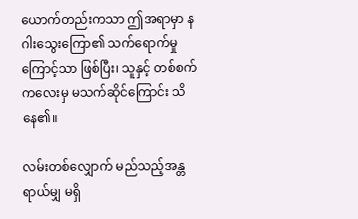ယောက်တည်းကသာ ဤအရာမှာ နဂါးသွေးကြော၏ သက်ရောက်မှုကြောင့်သာ ဖြစ်ပြီး၊ သူနှင့် တစ်စက်ကလေးမှ မသက်ဆိုင်ကြောင်း သိနေ၏။

လမ်းတစ်လျှောက် မည်သည့်အန္တရာယ်မျှ မရှိ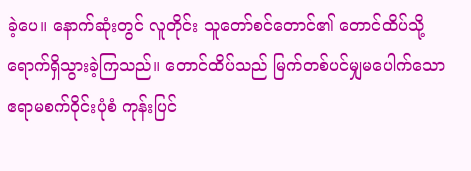ခဲ့ပေ။ နောက်ဆုံးတွင် လူတိုင်း သူတော်စင်တောင်၏ တောင်ထိပ်သို့ ရောက်ရှိသွားခဲ့ကြသည်။ တောင်ထိပ်သည် မြက်တစ်ပင်မျှမပေါက်သော ဧရာမစက်ဝိုင်းပုံစံ ကုန်းပြင်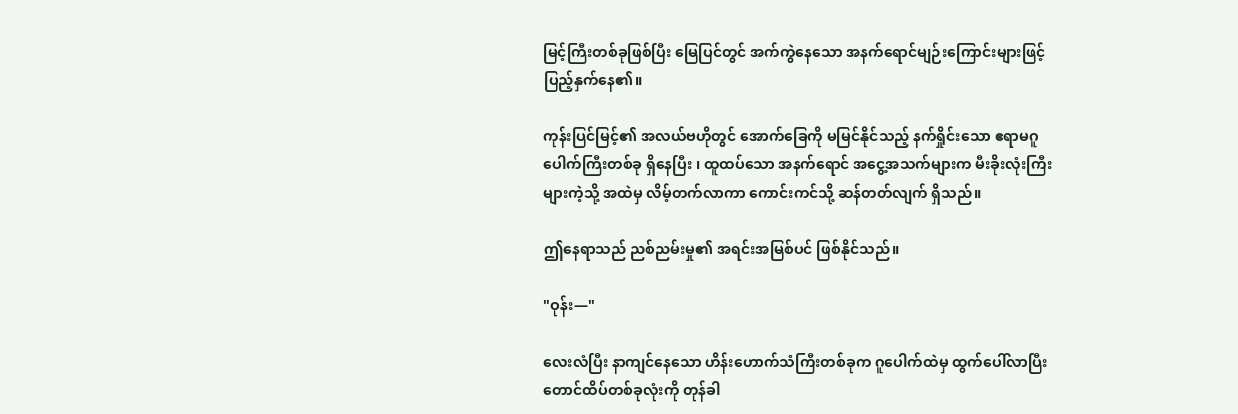မြင့်ကြီးတစ်ခုဖြစ်ပြီး မြေပြင်တွင် အက်ကွဲနေသော အနက်ရောင်မျဉ်းကြောင်းများဖြင့် ပြည့်နှက်နေ၏။

ကုန်းပြင်မြင့်၏ အလယ်ဗဟိုတွင် အောက်ခြေကို မမြင်နိုင်သည့် နက်ရှိုင်းသော ဧရာမဂူပေါက်ကြီးတစ်ခု ရှိနေပြီး ၊ ထူထပ်သော အနက်ရောင် အငွေ့အသက်များက မီးခိုးလုံးကြီးများကဲ့သို့ အထဲမှ လိမ့်တက်လာကာ ကောင်းကင်သို့ ဆန်တတ်လျက် ရှိသည်။

ဤနေရာသည် ညစ်ညမ်းမှု၏ အရင်းအမြစ်ပင် ဖြစ်နိုင်သည်။

"ဝုန်း—"

လေးလံပြီး နာကျင်နေသော ဟိန်းဟောက်သံကြီးတစ်ခုက ဂူပေါက်ထဲမှ ထွက်ပေါ်လာပြီး တောင်ထိပ်တစ်ခုလုံးကို တုန်ခါ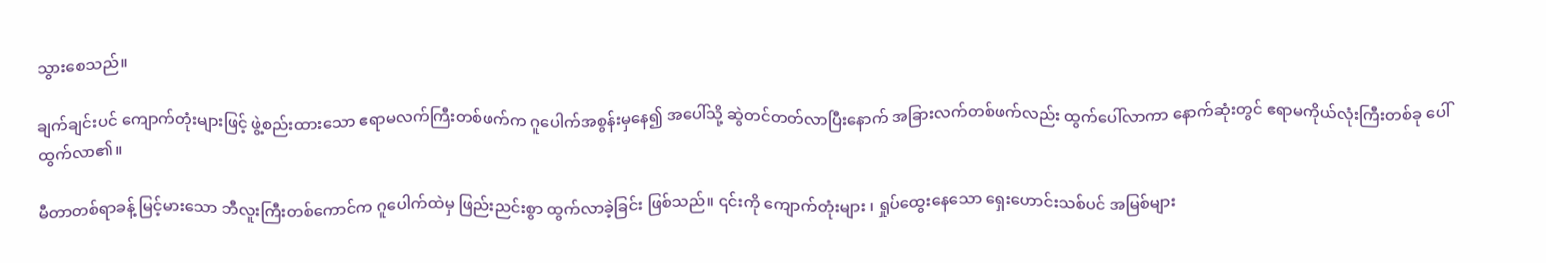သွားစေသည်။

ချက်ချင်းပင် ကျောက်တုံးများဖြင့် ဖွဲ့စည်းထားသော ဧရာမလက်ကြီးတစ်ဖက်က ဂူပေါက်အစွန်းမှနေ၍ အပေါ်သို့ ဆွဲတင်တတ်လာပြီးနောက် အခြားလက်တစ်ဖက်လည်း ထွက်ပေါ်လာကာ နောက်ဆုံးတွင် ဧရာမကိုယ်လုံးကြီးတစ်ခု ပေါ်ထွက်လာ၏။

မီတာတစ်ရာခန့် မြင့်မားသော ဘီလူးကြီးတစ်ကောင်က ဂူပေါက်ထဲမှ ဖြည်းညင်းစွာ ထွက်‌လာခဲ့ခြင်း ဖြစ်သည်။ ၎င်းကို ကျောက်တုံးများ ၊ ရှုပ်ထွေးနေသော ရှေးဟောင်းသစ်ပင် အမြစ်များ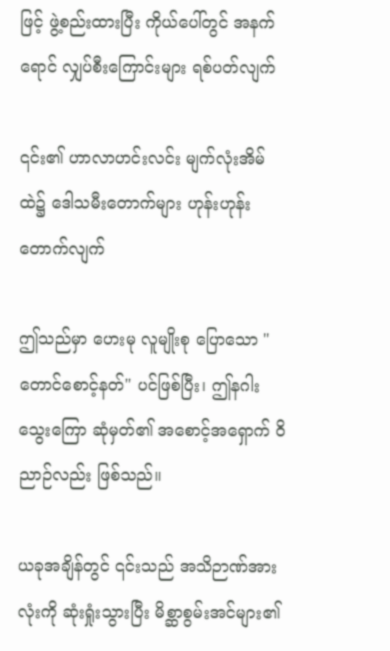ဖြင့် ဖွဲ့စည်းထားပြီး ကိုယ်ပေါ်တွင် အနက်ရောင် လျှပ်စီးကြောင်းများ ရစ်ပတ်လျက်

၎င်း၏ ဟာလာဟင်းလင်း မျက်လုံးအိမ်ထဲ၌ ဒေါသမီးတောက်များ ဟုန်းဟုန်းတောက်လျက်

ဤသည်မှာ ဟေးမု လူမျိုးစု ပြောသော "တောင်စောင့်နတ်" ပင်ဖြစ်ပြီး၊ ဤနဂါးသွေးကြော ဆုံမှတ်၏ အစောင့်အရှောက် ဝိညာဉ်လည်း ဖြစ်သည်။

ယခုအချိန်တွင် ၎င်းသည် အသိဉာဏ်အားလုံးကို ဆုံးရှုံးသွားပြီး မိစ္ဆာစွမ်းအင်များ၏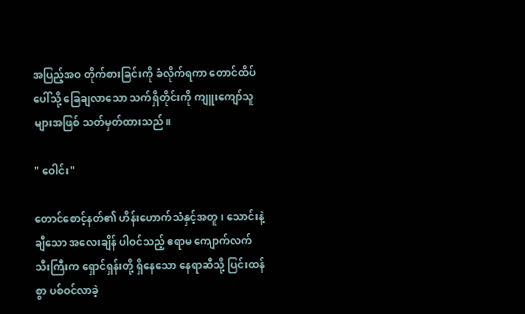အပြည့်အဝ တိုက်စားခြင်းကို ခံလိုက်ရကာ တောင်ထိပ်ပေါ်သို့ ခြေချလာသော သက်ရှိတိုင်းကို ကျူးကျော်သူများအဖြစ် သတ်မှတ်ထားသည်။

" ဝေါင်း"

တောင်စောင့်နတ်၏ ဟိန်းဟောက်သံနှင့်အတူ၊ သောင်းနဲ့ချီသော အလေးချိန် ပါဝင်သည့် ဧရာမ ကျောက်လက်သီးကြီးက ရှောင်ရှန်းတို့ ရှိနေသော နေရာဆီသို့ ပြင်းထန်စွာ ပစ်ဝင်လာခဲ့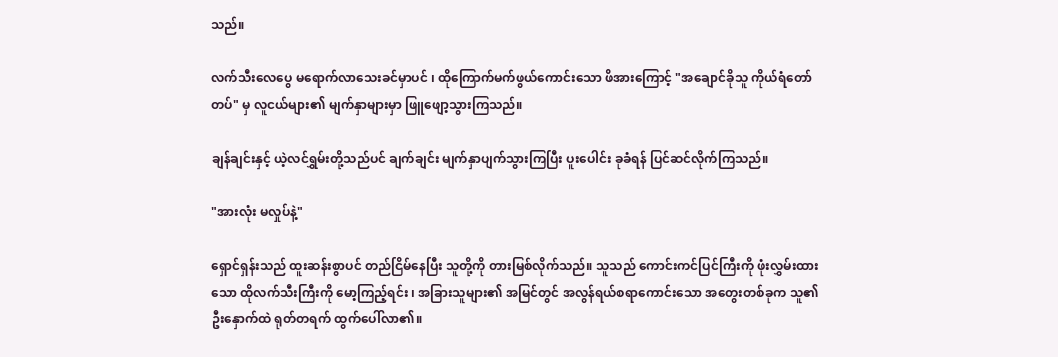သည်။

လက်သီးလေပွေ မရောက်လာသေးခင်မှာပင် ၊ ထိုကြောက်မက်ဖွယ်ကောင်းသော ဖိအားကြောင့် "အချောင်ခိုသူ ကိုယ်ရံတော်တပ်" မှ လူငယ်များ၏ မျက်နှာများမှာ ဖြူဖျော့သွားကြသည်။

ချန်ချင်းနှင့် ယဲ့လင်ရွှမ်းတို့သည်ပင် ချက်ချင်း မျက်နှာပျက်သွားကြပြီး ပူးပေါင်း ခုခံရန် ပြင်ဆင်လိုက်ကြသည်။

"အားလုံး မလှုပ်နဲ့"

ရှောင်ရှန်းသည် ထူးဆန်းစွာပင် တည်ငြိမ်နေပြီး သူတို့ကို တားမြစ်လိုက်သည်။ သူသည် ကောင်းကင်ပြင်ကြီးကို ဖုံးလွှမ်းထားသော ထိုလက်သီးကြီးကို မော့ကြည့်ရင်း ၊ အခြားသူများ၏ အမြင်တွင် အလွန်ရယ်စရာကောင်းသော အတွေးတစ်ခုက သူ၏ ဦးနှောက်ထဲ ရုတ်တရက် ထွက်ပေါ်လာ၏။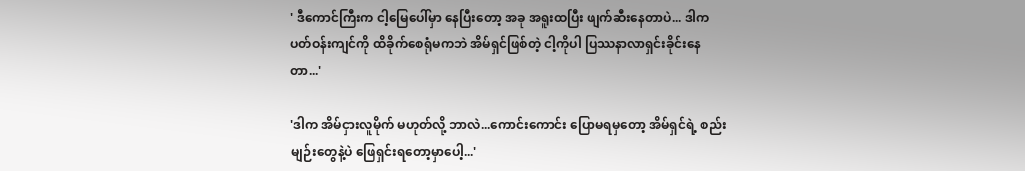' ဒီကောင်ကြီးက ငါ့မြေပေါ်မှာ နေပြီးတော့ အခု အရူးထပြီး ဖျက်ဆီးနေတာပဲ... ဒါက ပတ်ဝန်းကျင်ကို ထိခိုက်စေရုံမကဘဲ အိမ်ရှင်ဖြစ်တဲ့ ငါ့ကိုပါ ပြဿနာလာရှင်းခိုင်းနေတာ...'

'ဒါက အိမ်ငှားလူမိုက် မဟုတ်လို့ ဘာလဲ...ကောင်းကောင်း ပြောမရမှတော့ အိမ်ရှင်ရဲ့ စည်းမျဉ်းတွေနဲ့ပဲ ဖြေရှင်းရတော့မှာပေါ့...'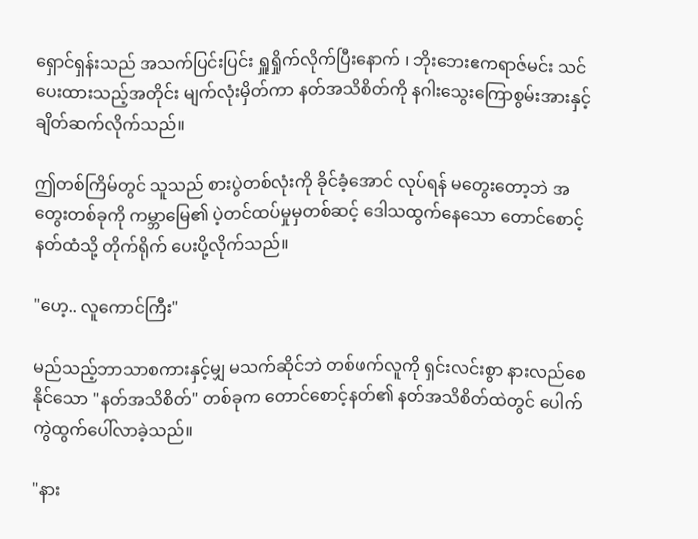ရှောင်ရှန်းသည် အသက်ပြင်းပြင်း ရှူရှိုက်လိုက်ပြီးနောက် ၊ ဘိုးဘေးဧကရာဇ်မင်း သင်ပေးထားသည့်အတိုင်း မျက်လုံးမှိတ်ကာ နတ်အသိစိတ်ကို နဂါးသွေးကြောစွမ်းအားနှင့် ချိတ်ဆက်လိုက်သည်။

ဤတစ်ကြိမ်တွင် သူသည် စားပွဲတစ်လုံးကို ခိုင်ခံ့အောင် လုပ်ရန် မတွေးတော့ဘဲ အတွေးတစ်ခုကို ကမ္ဘာမြေ၏ ပဲ့တင်ထပ်မှုမှတစ်ဆင့် ဒေါသထွက်နေသော တောင်စောင့်နတ်ထံသို့ တိုက်ရိုက် ပေးပို့လိုက်သည်။

"ဟေ့.. လူကောင်ကြီး"

မည်သည့်ဘာသာစကားနှင့်မျှ မသက်ဆိုင်ဘဲ တစ်ဖက်လူကို ရှင်းလင်းစွာ နားလည်စေနိုင်သော "နတ်အသိစိတ်" တစ်ခုက တောင်စောင့်နတ်၏ နတ်အသိစိတ်ထဲတွင် ပေါက်ကွဲထွက်ပေါ်လာခဲ့သည်။

"နား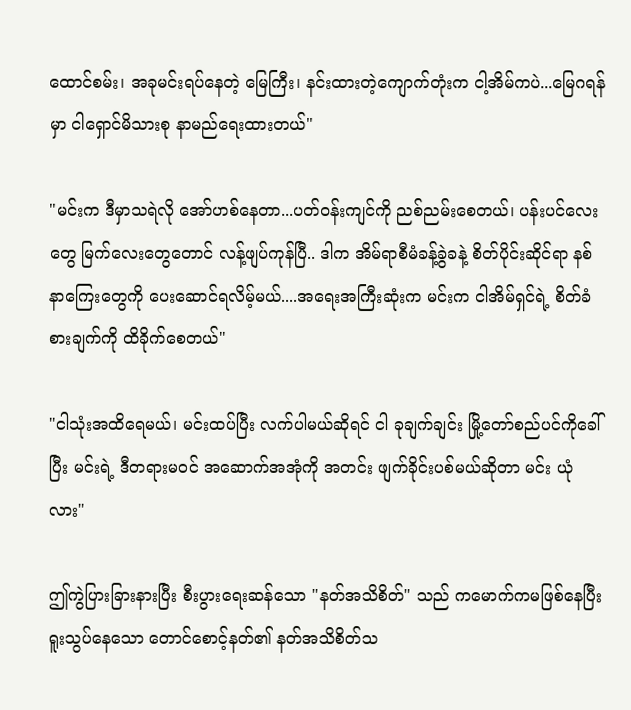ထောင်စမ်း၊ အခုမင်းရပ်နေတဲ့ မြေကြီး၊ နင်းထားတဲ့ကျောက်တုံးက ငါ့အိမ်ကပဲ...မြေဂရန်မှာ ငါရှောင်မိသားစု နာမည်ရေးထားတယ်"

"မင်းက ဒီမှာသရဲလို အော်ဟစ်နေတာ...ပတ်ဝန်းကျင်ကို ညစ်ညမ်းစေတယ်၊ ပန်းပင်လေးတွေ မြက်လေးတွေတောင် လန့်ဖျပ်ကုန်ပြီ.. ဒါက အိမ်ရာစီမံခန့်ခွဲခနဲ့ စိတ်ပိုင်းဆိုင်ရာ နစ်နာကြေးတွေကို ပေးဆောင်ရလိမ့်မယ်....အရေးအကြီးဆုံးက မင်းက ငါအိမ်ရှင်ရဲ့ စိတ်ခံစားချက်ကို ထိခိုက်စေတယ်"

"ငါသုံးအထိရေမယ်၊ မင်းထပ်ပြီး လက်ပါမယ်ဆိုရင် ငါ ခုချက်ချင်း မြို့တော်စည်ပင်ကိုခေါ်ပြီး မင်းရဲ့ ဒီတရားမဝင် အဆောက်အအုံကို အတင်း ဖျက်ခိုင်းပစ်မယ်ဆိုတာ မင်း ယုံလား"

ဤကွဲပြားခြားနားပြီး စီးပွားရေးဆန်သော "နတ်အသိစိတ်" သည် ကမောက်ကမဖြစ်နေပြီး ရူးသွပ်နေသော တောင်စောင့်နတ်၏ နတ်အသိစိတ်သ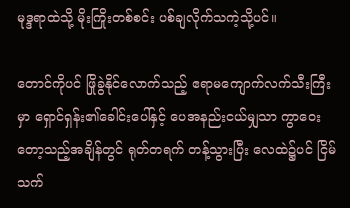မုဒ္ဒရာထဲသို့ မိုးကြိုးတစ်စင်း ပစ်ချလိုက်သကဲ့သို့ပင်။

တောင်ကိုပင် ဖြိုခွဲနိုင်လောက်သည့် ဧရာမကျောက်လက်သီးကြီးမှာ ရှောင်ရှန်း၏ခေါင်းပေါ်နှင့် ပေအနည်းငယ်မျှသာ ကွာဝေးတော့သည့်အချိန်တွင် ရုတ်တရက် တန့်သွားပြီး လေထဲ၌ပင် ငြိမ်သက်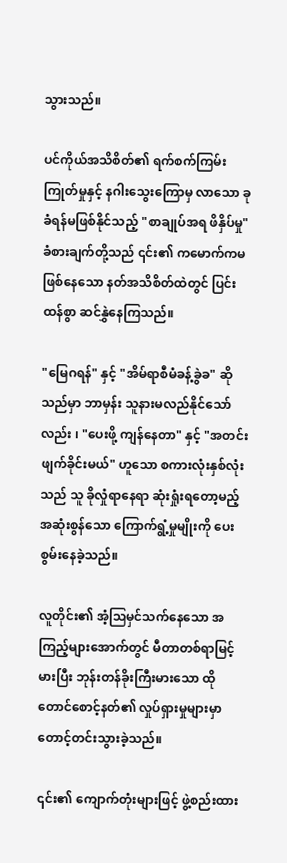သွားသည်။

ပင်ကိုယ်အသိစိတ်၏ ရက်စက်ကြမ်းကြုတ်မှုနှင့် နဂါးသွေးကြောမှ လာသော ခုခံရန်မဖြစ်နိုင်သည့် "စာချုပ်အရ ဖိနှိပ်မှု" ခံစားချက်တို့သည် ၎င်း၏ ကမောက်ကမဖြစ်နေသော နတ်အသိစိတ်ထဲတွင် ပြင်းထန်စွာ ဆင်နွှဲနေကြသည်။

"မြေဂရန်" နှင့် "အိမ်ရာစီမံခန့်ခွဲခ" ဆိုသည်မှာ ဘာမှန်း သူနားမလည်နိုင်သော်လည်း ၊ "ပေးဖို့ ကျန်နေတာ" နှင့် "အတင်းဖျက်ခိုင်းမယ်" ဟူသော စကားလုံးနှစ်လုံးသည် သူ ခိုလှုံရာနေရာ ဆုံးရှုံးရတော့မည့် အဆုံးစွန်သော ကြောက်ရွံ့မှုမျိုးကို ပေးစွမ်းနေခဲ့သည်။

လူတိုင်း၏ အံ့ဩမှင်သက်နေသော အကြည့်များအောက်တွင် မီတာတစ်ရာမြင့်မားပြီး ဘုန်းတန်ခိုးကြီးမားသော ထိုတောင်စောင့်နတ်၏ လှုပ်ရှားမှုများမှာ တောင့်တင်းသွားခဲ့သည်။

၎င်း၏ ကျောက်တုံးများဖြင့် ဖွဲ့စည်းထား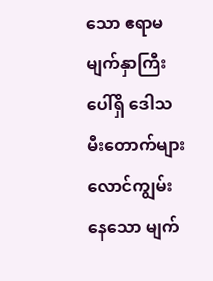သော ဧရာမမျက်နှာကြီးပေါ်ရှိ ဒေါသမီးတောက်များ လောင်ကျွမ်းနေသော မျက်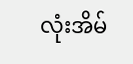လုံးအိမ်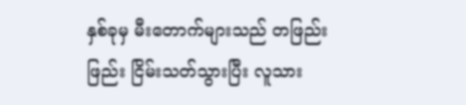နှစ်ခုမှ မီးတောက်များသည် တဖြည်းဖြည်း ငြိမ်းသတ်သွားပြီး လူသား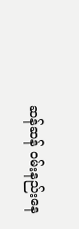ဆန်ဆန် ဝမ်းနည်းနေ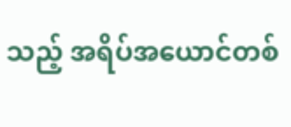သည့် အရိပ်အယောင်တစ်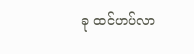ခု ထင်ဟပ်လာ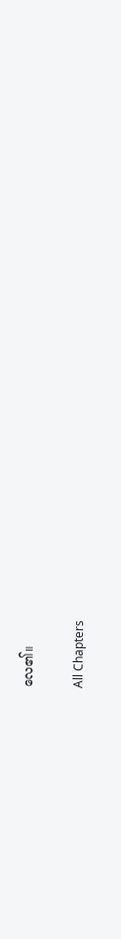လေ၏။

All Chapters